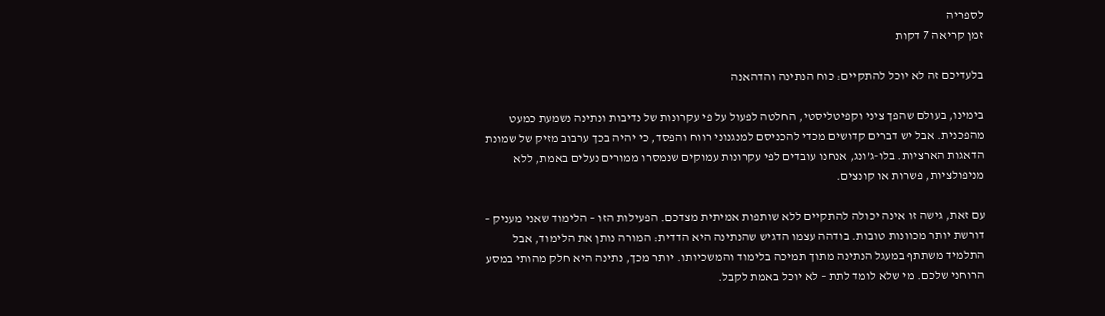לספריה
זמן קריאה 7 דקות

בלעדיכם זה לא יוכל להתקיים: כוח הנתינה והדהאנה

בימינו, בעולם שהפך ציני וקפיטליסטי, החלטה לפעול על פי עקרונות של נדיבות ונתינה נשמעת כמעט מהפכנית. אבל יש דברים קדושים מכדי להכניסם למנגנוני רווח והפסד, כי יהיה בכך ערבוב מזיק של שמונת הדאגות הארציות. בלו-ג’ונג, אנחנו עובדים לפי עקרונות עמוקים שנמסרו ממורים נעלים באמת, ללא מניפולציות, פשרות או קונצים.

עם זאת, גישה זו אינה יכולה להתקיים ללא שותפות אמיתית מצדכם. הפעילות הזו – הלימוד שאני מעניק – דורשת יותר מכוונות טובות. בודהה עצמו הדגיש שהנתינה היא הדדית: המורה נותן את הלימוד, אבל התלמיד משתתף במעגל הנתינה מתוך תמיכה בלימוד והמשכיותו. יותר מכך, נתינה היא חלק מהותי במסע הרוחני שלכם. מי שלא לומד לתת – לא יוכל באמת לקבל.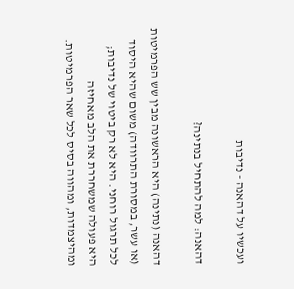ועכשיו על דהאנה - נדיבות

דהאנה: למה להתחיל בנתינה?

דהאנה (נתינה) היא הראשונה מבין שש הפרמיטות (או עשר, במסורת התרוודה) משום שהיא היסוד לכל תרגול רוחני. היא לא רק ביטוי של נדיבות; היא פעולה שמשחררת את הלב מאחיזה ומהיצמדות, ומהווה בסיס לכל שאר הפרמיטות.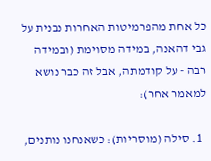כל אחת מהפרמיטות האחרות נבנית על גבי דהאנה, במידה מסוימת (ובמידה רבה - על קודמתה, אבל זה כבר נושא למאמר אחר):

  1. סילה (מוסריות): כשאנחנו נותנים,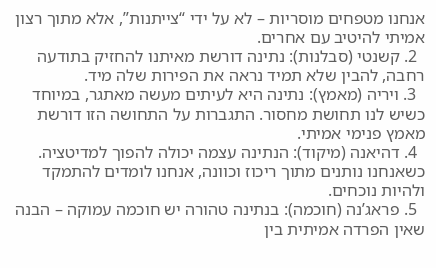אנחנו מטפחים מוסריות – לא על ידי “צייתנות”, אלא מתוך רצון אמיתי להיטיב עם אחרים.
  2. קשנטי (סבלנות): נתינה דורשת מאיתנו להחזיק בתודעה רחבה, להבין שלא תמיד נראה את הפירות שלה מיד.
  3. ויריה (מאמץ): נתינה היא לעיתים מעשה מאתגר, במיוחד כשיש לנו תחושת מחסור. התגברות על התחושה הזו דורשת מאמץ פנימי אמיתי.
  4. דהיאנה (מיקוד): הנתינה עצמה יכולה להפוך למדיטציה. כשאנחנו נותנים מתוך ריכוז וכוונה, אנחנו לומדים להתמקד ולהיות נוכחים.
  5. פראג’נה (חוכמה): בנתינה טהורה יש חוכמה עמוקה – הבנה שאין הפרדה אמיתית בין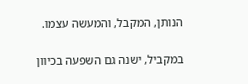הנותן, המקבל, והמעשה עצמו.

במקביל, ישנה גם השפעה בכיוון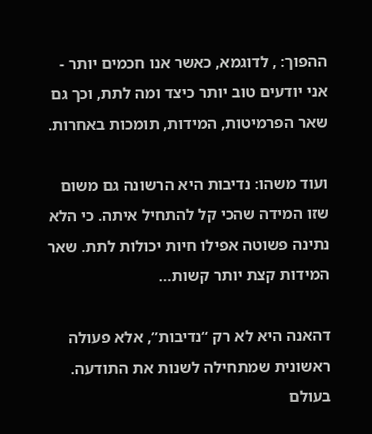ההפוך: , לדוגמא, כאשר אנו חכמים יותר - אני יודעים טוב יותר כיצד ומה לתת, וכך גם שאר הפרמיטות, המידות, תומכות באחרות.

ועוד משהו: נדיבות היא הרשונה גם משום שזו המידה שהכי קל להתחיל איתה. כי הלא נתינה פשוטה אפילו חיות יכולות לתת. שאר המידות קצת יותר קשות…

דהאנה היא לא רק “נדיבות”, אלא פעולה ראשונית שמתחילה לשנות את התודעה. בעולם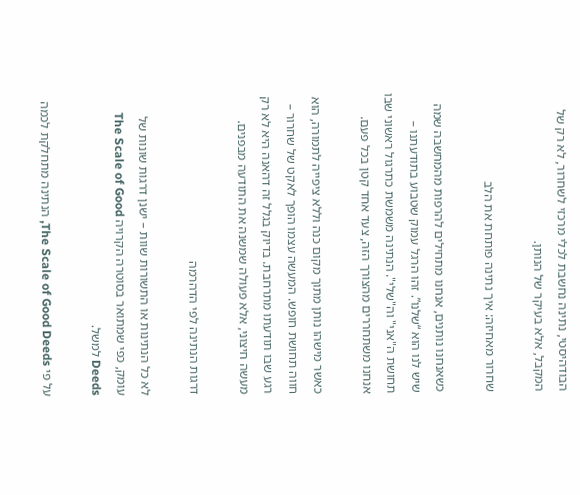הבודהיסטי, נתינה נחשבת לכלי מרכזי לשחרור, לא רק של המקבל, אלא בעיקר של הנותן.

שחרור מאחיזה: איך נתינה פותחת את הלב

כשאנחנו נותנים, אנחנו מתחילים להרפות מהמחשבה שמה שיש לנו הוא “שלנו”. זהו הרגל עמוק שטבוע בתודעתנו – תחושת ה"אני" וה"שלי". הנתינה משמשת כתרגול ראשוני שבו אנחנו משתחררים מהצורך הזה, צעד אחד קטן בכל פעם.

כאשר מישהו נותן מתוך מקום כנה וללא ציפייה לתמורה, הוא חווה תחושת חופש. המעשה עצמו הופך לאקט של שחרור – רגע שבו תודעתו מתרחבת. בדיוק בגלל זה דהאנה היא לא רק מעשה חיצוני, אלא פעולה שמשנה את התודעה מבפנים.

דרגות הנתינה לפי הדהרמה

לא כל הנתינות או התשורות שוות – ישנן דרגות שונות של עומק, כפי שמתואר בסוטרה הקרויה The Scale of Good Deeds למשל.

על פי The Scale of Good Deeds, הנתינה מתחלקת לכמה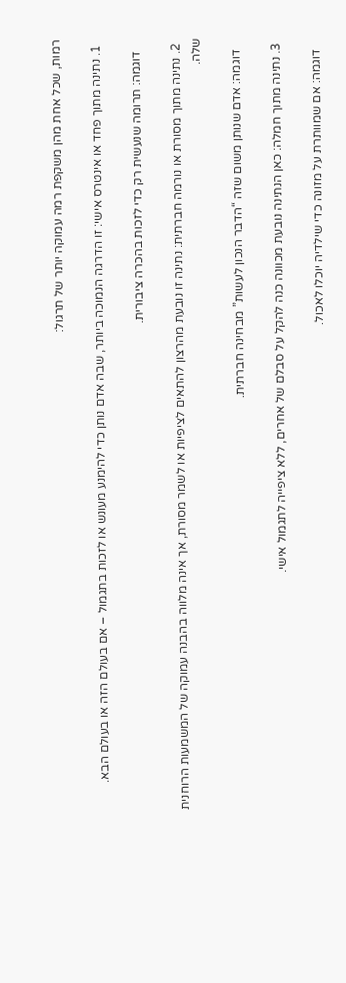רמות, שכל אחת מהן משקפת רמה עמוקה יותר של תרגול:

  1. נתינה מתוך פחד או אינטרס אישי: זו הדרגה הנמוכה ביותר, שבה אדם נותן כדי להימנע מעונש או לזכות בתגמול – אם בעולם הזה או בעולם הבא.

    דוגמה: תרומה שנעשית רק כדי לזכות בהכרה ציבורית.

  2. נתינה מתוך מסורת או נורמה חברתית: נתינה זו נובעת מהרצון להתאים לציפיות או לשמר מסורת, אך אינה מלווה בהבנה עמוקה של המשמעות הרוחנית שלה.

    דוגמה: אדם שנותן משום שזה “הדבר הנכון לעשות” מבחינה חברתית.

  3. נתינה מתוך חמלה: כאן הנתינה נובעת מכוונה כנה להקל על סבלם של אחרים, ללא ציפייה לתגמול אישי.

    דוגמה: אם שמוותרת על מזונה כדי שילדיה יוכלו לאכול.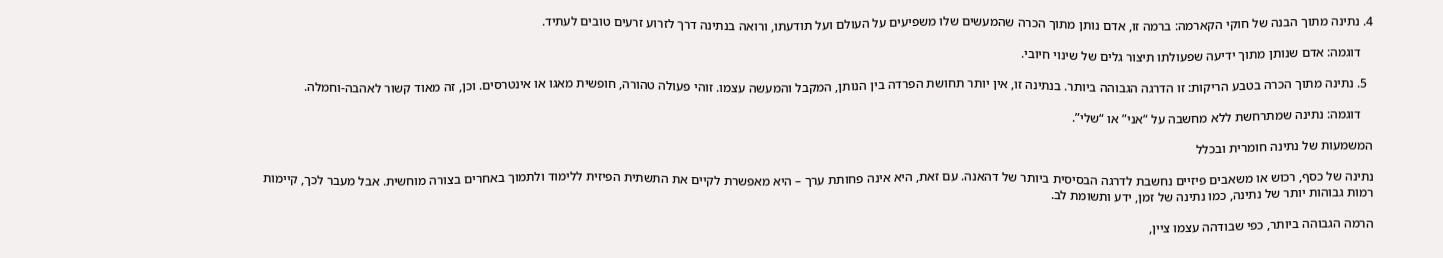4. נתינה מתוך הבנה של חוקי הקארמה: ברמה זו, אדם נותן מתוך הכרה שהמעשים שלו משפיעים על העולם ועל תודעתו, ורואה בנתינה דרך לזרוע זרעים טובים לעתיד.

    דוגמה: אדם שנותן מתוך ידיעה שפעולתו תיצור גלים של שינוי חיובי.

  5. נתינה מתוך הכרה בטבע הריקות: זו הדרגה הגבוהה ביותר. בנתינה זו, אין יותר תחושת הפרדה בין הנותן, המקבל והמעשה עצמו. זוהי פעולה טהורה, חופשית מאגו או אינטרסים. וכן, זה מאוד קשור לאהבה-וחמלה.

    דוגמה: נתינה שמתרחשת ללא מחשבה על “אני” או “שלי”.

המשמעות של נתינה חומרית ובכלל

נתינה של כסף, רכוש או משאבים פיזיים נחשבת לדרגה הבסיסית ביותר של דהאנה. עם זאת, היא אינה פחותת ערך – היא מאפשרת לקיים את התשתית הפיזית ללימוד ולתמוך באחרים בצורה מוחשית. אבל מעבר לכך, קיימות רמות גבוהות יותר של נתינה, כמו נתינה של זמן, ידע ותשומת לב.

הרמה הגבוהה ביותר, כפי שבודהה עצמו ציין,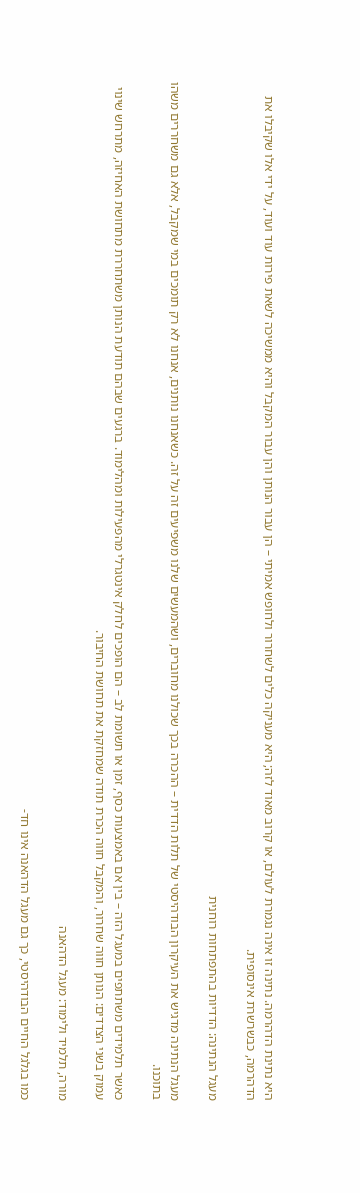היא נתינת הדהרמה. נתינה זו אינה נגמרת לעולם, או קרוב מאוד לזה; היא מעניקה כלים לשחרור ולחופש אמיתי – הן עבור הנותן והן עבור המקבל והיא ממשיכה לשאת פירות עוד ועוד, על ידי אלו שקיבלו את הדהרמה, כבשרשרת אינסופית.

מעגל הנתינה: הדדיות בהתפתחות רוחנית

מעגל הנתינה מדגיש את העיקרון הבודהיסטי של תלות הדדית – ההכרה בכך שכולנו מחוברים, ושהמעשים שלנו משפיעים זה על זה. כשאנחנו נותנים, אנחנו לא רק תומכים במי שמקבל, אלא גם משחררים משהו בתוכנו.

כאשר תלמידים משתתפים במעגל הזה – בין אם באמצעות כסף, זמן או תשומת לב – הם הופכים לחלק אינטגרלי מהפעילות ומהלימוד. ברגעים שבהם תודעת הנותן משתחררת מתחושת האחיזה, מתרחש שינוי עמוק בשני הצדדים: הנותן חווה שחרור, והמקבל חווה הכרת תודה שמחזקת את תחושת החיבור.

מורה, תלמיד ולימוד: מעגל הדהאנה

כמו בגלגל החיים הבודהיסטי, כך גם מעגל הדהאנה אינו חד-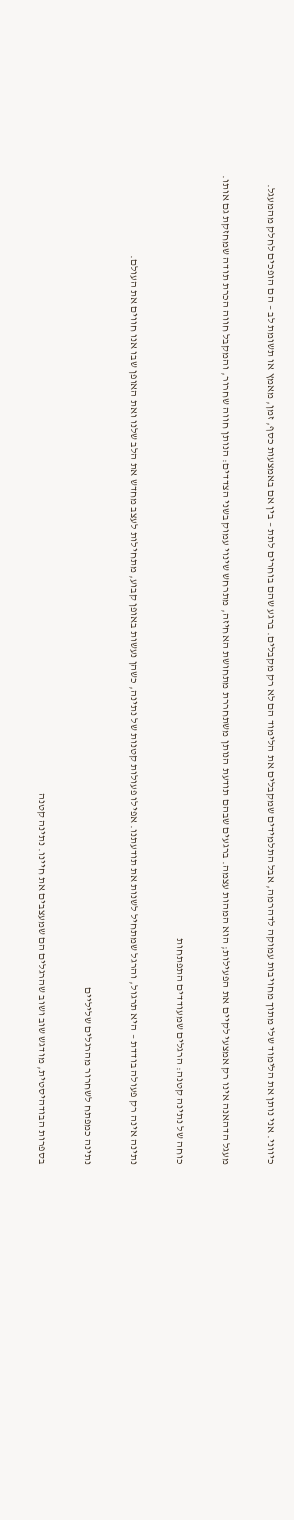כיווני. אני נותן את הלימוד שלי מתוך מחויבות עמוקה לדהרמה, אבל התלמידים שמקבלים את הלימוד הם לא רק מקבלים. ברגע שהם בוחרים לתת – בין אם באמצעות כסף, זמן, מאמץ או תשומת לב – הם הופכים לחלק מהמעגל.

מעגל הדהאנה אינו רק אמצעי לקיים את הפעילות; הוא המהות עצמה. ברגעים שבהם תודעת הנותן משתחררת מתחושת האחיזה, מתרחש שינוי עמוק בשני הצדדים: הנותן חווה שחרור, והמקבל חווה הכרת תודה שמחזקת גם אותו.

כוחה של נתינה קטנה: הרגלים שמעודדים התפתחות

נתינה אינה רק פעולה בודדת – היא תרגול, והרגל שמתחיל לשנות את תודעתנו. אפילו פעולות קטנות של נתינה, כשהן נעשות באופן קבוע, מתחילות לעצב מחדש את הלב שלנו ואת האופן שבו אנו חווים את העולם.

נתינה כמפתח לשחרור מהרגלים שליליים

בספרות הבודהיסטית, מודגש שוב ושוב שהרגלים הם שמעצבים את חיינו. נתינה קטנה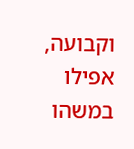וקבועה, אפילו במשהו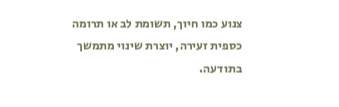צנוע כמו חיוך, תשומת לב או תרומה כספית זעירה, יוצרת שינוי מתמשך בתודעה.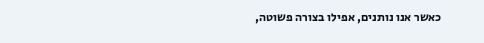כאשר אנו נותנים, אפילו בצורה פשוטה,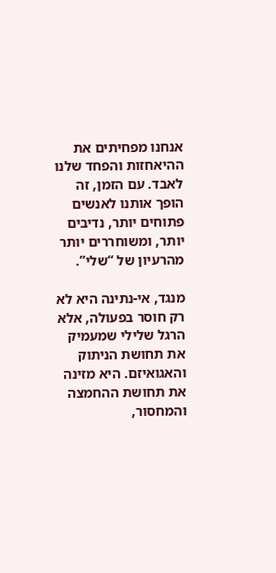אנחנו מפחיתים את ההיאחזות והפחד שלנו לאבד. עם הזמן, זה הופך אותנו לאנשים פתוחים יותר, נדיבים יותר, ומשוחררים יותר מהרעיון של “שלי”.

מנגד, אי-נתינה היא לא רק חוסר בפעולה, אלא הרגל שלילי שמעמיק את תחושת הניתוק והאגואיזם. היא מזינה את תחושת ההחמצה והמחסור,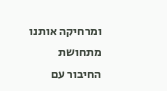ומרחיקה אותנו מתחושת החיבור עם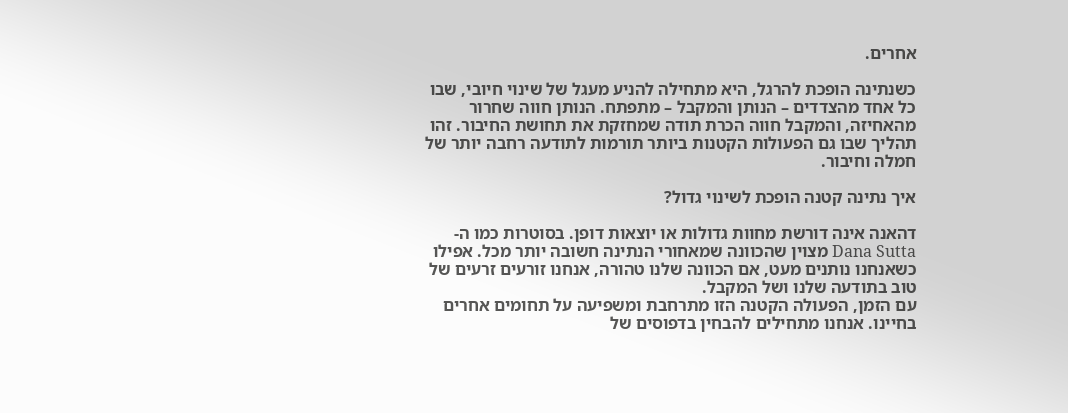אחרים.

כשנתינה הופכת להרגל, היא מתחילה להניע מעגל של שינוי חיובי, שבו כל אחד מהצדדים – הנותן והמקבל – מתפתח. הנותן חווה שחרור מהאחיזה, והמקבל חווה הכרת תודה שמחזקת את תחושת החיבור. זהו תהליך שבו גם הפעולות הקטנות ביותר תורמות לתודעה רחבה יותר של חמלה וחיבור.

איך נתינה קטנה הופכת לשינוי גדול?

דהאנה אינה דורשת מחוות גדולות או יוצאות דופן. בסוטרות כמו ה-Dana Sutta מצוין שהכוונה שמאחורי הנתינה חשובה יותר מכל. אפילו כשאנחנו נותנים מעט, אם הכוונה שלנו טהורה, אנחנו זורעים זרעים של טוב בתודעה שלנו ושל המקבל.
עם הזמן, הפעולה הקטנה הזו מתרחבת ומשפיעה על תחומים אחרים בחיינו. אנחנו מתחילים להבחין בדפוסים של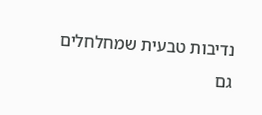נדיבות טבעית שמחלחלים גם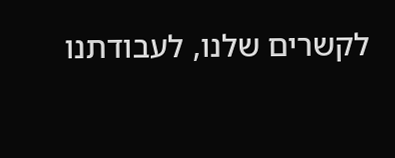לקשרים שלנו, לעבודתנו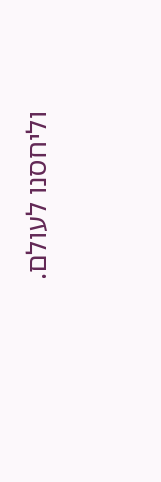וליחסנו לעולם.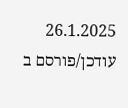26.1.2025 עודכן/פורסם ב